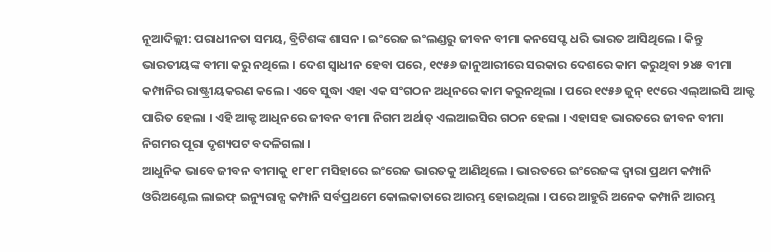ନୂଆଦିଲ୍ଲୀ: ପରାଧୀନତା ସମୟ, ବ୍ରିଟିଶଙ୍କ ଶାସନ । ଇଂରେଜ ଇଂଲଣ୍ଡରୁ ଜୀବନ ବୀମା କନସେପ୍ଟ ଧରି ଭାରତ ଆସିଥିଲେ । କିନ୍ତୁ ଭାରତୀୟଙ୍କ ବୀମା କରୁ ନଥିଲେ । ଦେଶ ସ୍ୱାଧୀନ ହେବା ପରେ, ୧୯୫୬ ଜାନୁଆରୀରେ ସରକାର ଦେଶରେ କାମ କରୁଥିବା ୨୪୫ ବୀମା କମ୍ପାନିର ରାଷ୍ଟ୍ରୀୟକରଣ କଲେ । ଏବେ ସୁଦ୍ଧା ଏହା ଏକ ସଂଗଠନ ଅଧିନରେ କାମ କରୁନଥିଲା । ପରେ ୧୯୫୬ ଜୁନ୍ ୧୯ରେ ଏଲ୍ଆଇସି ଆକ୍ଟ ପାରିତ ହେଲା । ଏହି ଆକ୍ଟ ଆଧିନରେ ଜୀବନ ବୀମା ନିଗମ ଅର୍ଥାତ୍ ଏଲଆଇସିର ଗଠନ ହେଲା । ଏହାସହ ଭାରତରେ ଜୀବନ ବୀମା ନିଗମର ପୂରା ଦୃଶ୍ୟପଟ ବଦଳିଗଲା ।
ଆଧୁନିକ ଭାବେ ଜୀବନ ବୀମାକୁ ୧୮୧୮ ମସିହାରେ ଇଂରେଜ ଭାରତକୁ ଆଣିଥିଲେ । ଭାରତରେ ଇଂରେଜଙ୍କ ଦ୍ୱାରା ପ୍ରଥମ କମ୍ପାନି ଓରିଅଣ୍ଟେଲ ଲାଇଫ୍ ଇନ୍ୟୁରାନ୍ସ କମ୍ପାନି ସର୍ବପ୍ରଥମେ କୋଲକାତାରେ ଆରମ୍ଭ ହୋଇଥିଲା । ପରେ ଆହୁରି ଅନେକ କମ୍ପାନି ଆରମ୍ଭ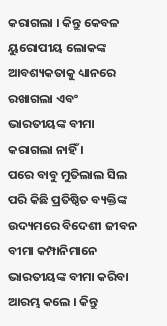କରାଗଲା । କିନ୍ତୁ କେବଳ ୟୁରୋପୀୟ ଲୋକଙ୍କ ଆବଶ୍ୟକତାକୁ ଧ୍ୟାନରେ ରଖାଗଲା ଏବଂ ଭାରତୀୟଙ୍କ ବୀମା କରାଗଲା ନାହିଁ ।
ପରେ ବାବୁ ମୁତିଲାଲ ସିଲ ପରି କିଛି ପ୍ରତିଷ୍ଠିତ ବ୍ୟକ୍ତିଙ୍କ ଉଦ୍ୟମରେ ବିଦେଶୀ ଜୀବନ ବୀମା କମ୍ପାନିମାନେ ଭାରତୀୟଙ୍କ ବୀମା କରିବା ଆରମ୍ଭ କଲେ । କିନ୍ତୁ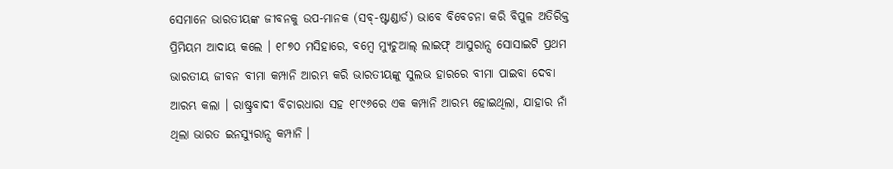ସେମାନେ ଭାରତୀୟଙ୍କ ଜୀବନକୁ ଉପ-ମାନକ (ସବ୍-ଷ୍ଟାଣ୍ଡାର୍ଡ) ଭାବେ ବିବେଚନା କରି ବିପୁଳ ଅତିରିକ୍ତ ପ୍ରିମିୟମ ଆଦାୟ କଲେ । ୧୮୭୦ ମସିହାରେ, ବମ୍ବେ ମ୍ୟୁଚୁଆଲ୍ ଲାଇଫ୍ ଆସୁରାନ୍ସ ସୋସାଇଟି ପ୍ରଥମ ଭାରତୀୟ ଜୀବନ ବୀମା କମ୍ପାନି ଆରମ୍ଭ କରି ଭାରତୀୟଙ୍କୁ ସୁଲଭ ହାରରେ ବୀମା ପାଇବା ଦେବା ଆରମ୍ଭ କଲା । ରାଷ୍ଟ୍ରବାଦୀ ବିଚାରଧାରା ସହ ୧୮୯୬ରେ ଏକ କମ୍ପାନି ଆରମ୍ଭ ହୋଇଥିଲା, ଯାହାର ନାଁ ଥିଲା ଭାରତ ଇନସ୍ୟୁରାନ୍ସ କମ୍ପାନି ।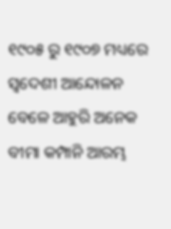୧୯୦୫ ରୁ ୧୯୦୭ ମଧ୍ୟରେ ସ୍ୱଦେଶୀ ଆନ୍ଦୋଳନ ବେଳେ ଆହୁରି ଅନେକ ବୀମା କମ୍ପାନି ଆରମ୍ଭ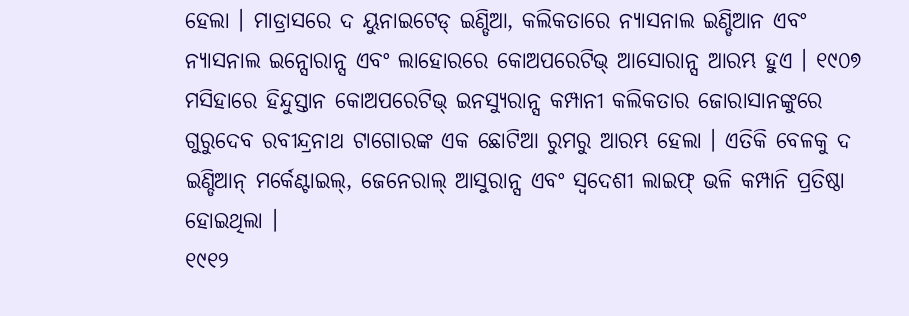ହେଲା । ମାଡ୍ରାସରେ ଦ ୟୁନାଇଟେଡ୍ ଇଣ୍ଡିଆ, କଲିକତାରେ ନ୍ୟାସନାଲ ଇଣ୍ଡିଆନ ଏବଂ ନ୍ୟାସନାଲ ଇନ୍ସୋରାନ୍ସ ଏବଂ ଲାହୋରରେ କୋଅପରେଟିଭ୍ ଆସୋରାନ୍ସ ଆରମ୍ଭ ହୁଏ । ୧୯୦୭ ମସିହାରେ ହିନ୍ଦୁସ୍ତାନ କୋଅପରେଟିଭ୍ ଇନସ୍ୟୁରାନ୍ସ କମ୍ପାନୀ କଲିକତାର ଜୋରାସାନଙ୍କୁରେ ଗୁରୁଦେବ ରବୀନ୍ଦ୍ରନାଥ ଟାଗୋରଙ୍କ ଏକ ଛୋଟିଆ ରୁମରୁ ଆରମ୍ଭ ହେଲା । ଏତିକି ବେଳକୁ ଦ ଇଣ୍ଡିଆନ୍ ମର୍କେଣ୍ଟାଇଲ୍, ଜେନେରାଲ୍ ଆସୁରାନ୍ସ ଏବଂ ସ୍ୱଦେଶୀ ଲାଇଫ୍ ଭଳି କମ୍ପାନି ପ୍ରତିଷ୍ଠା ହୋଇଥିଲା ।
୧୯୧୨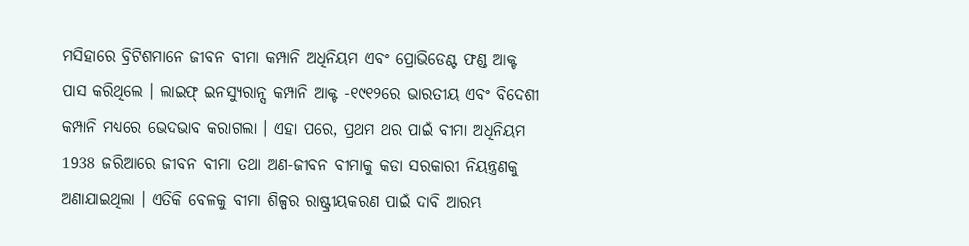ମସିହାରେ ବ୍ରିଟିଶମାନେ ଜୀବନ ବୀମା କମ୍ପାନି ଅଧିନିୟମ ଏବଂ ପ୍ରୋଭିଡେଣ୍ଟ ଫଣ୍ଡ ଆକ୍ଟ ପାସ କରିଥିଲେ । ଲାଇଫ୍ ଇନସ୍ୟୁରାନ୍ସ କମ୍ପାନି ଆକ୍ଟ -୧୯୧୨ରେ ଭାରତୀୟ ଏବଂ ବିଦେଶୀ କମ୍ପାନି ମଧ୍ୟରେ ଭେଦଭାବ କରାଗଲା । ଏହା ପରେ, ପ୍ରଥମ ଥର ପାଇଁ ବୀମା ଅଧିନିୟମ 1938 ଜରିଆରେ ଜୀବନ ବୀମା ତଥା ଅଣ-ଜୀବନ ବୀମାକୁ କଡା ସରକାରୀ ନିୟନ୍ତ୍ରଣକୁ ଅଣାଯାଇଥିଲା । ଏତିକି ବେଳକୁ ବୀମା ଶିଳ୍ପର ରାଷ୍ଟ୍ରୀୟକରଣ ପାଇଁ ଦାବି ଆରମ୍ଭ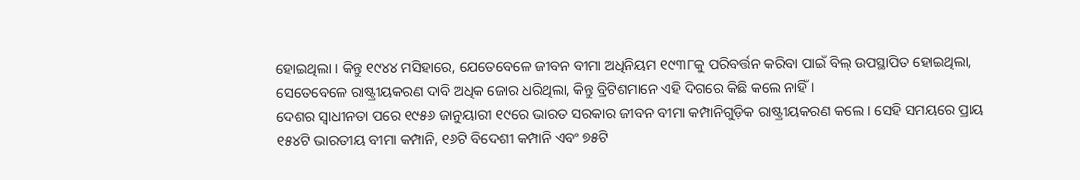ହୋଇଥିଲା । କିନ୍ତୁ ୧୯୪୪ ମସିହାରେ, ଯେତେବେଳେ ଜୀବନ ବୀମା ଅଧିନିୟମ ୧୯୩୮କୁ ପରିବର୍ତ୍ତନ କରିବା ପାଇଁ ବିଲ୍ ଉପସ୍ଥାପିତ ହୋଇଥିଲା, ସେତେବେଳେ ରାଷ୍ଟ୍ରୀୟକରଣ ଦାବି ଅଧିକ ଜୋର ଧରିଥିଲା, କିନ୍ତୁ ବ୍ରିଟିଶମାନେ ଏହି ଦିଗରେ କିଛି କଲେ ନାହିଁ ।
ଦେଶର ସ୍ୱାଧୀନତା ପରେ ୧୯୫୬ ଜାନୁୟାରୀ ୧୯ରେ ଭାରତ ସରକାର ଜୀବନ ବୀମା କମ୍ପାନିଗୁଡ଼ିକ ରାଷ୍ଟ୍ରୀୟକରଣ କଲେ । ସେହି ସମୟରେ ପ୍ରାୟ ୧୫୪ଟି ଭାରତୀୟ ବୀମା କମ୍ପାନି, ୧୬ଟି ବିଦେଶୀ କମ୍ପାନି ଏବଂ ୭୫ଟି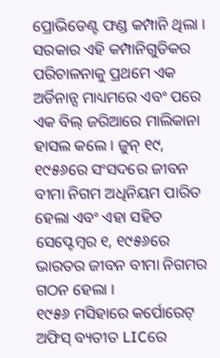ପ୍ରୋଭିଡେଣ୍ଟ ଫଣ୍ଡ କମ୍ପାନି ଥିଲା । ସରକାର ଏହି କମ୍ପାନିଗୁଡିକର ପରିଚାଳନାକୁ ପ୍ରଥମେ ଏକ ଅର୍ଡିନାନ୍ସ ମାଧ୍ୟମରେ ଏବଂ ପରେ ଏକ ବିଲ୍ ଜରିଆରେ ମାଲିକାନା ହାସଲ କଲେ । ଜୁନ୍ ୧୯, ୧୯୫୬ରେ ସଂସଦରେ ଜୀବନ ବୀମା ନିଗମ ଅଧିନିୟମ ପାରିତ ହେଲା ଏବଂ ଏହା ସହିତ ସେପ୍ଟେମ୍ବର ୧, ୧୯୫୬ରେ ଭାରତର ଜୀବନ ବୀମା ନିଗମର ଗଠନ ହେଲା ।
୧୯୫୬ ମସିହାରେ କର୍ପୋରେଟ୍ ଅଫିସ୍ ବ୍ୟତୀତ LICରେ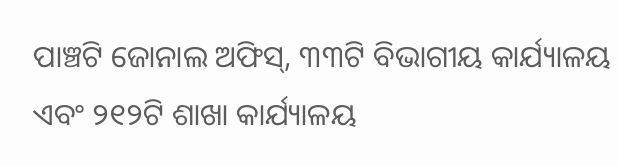ପାଞ୍ଚଟି ଜୋନାଲ ଅଫିସ୍, ୩୩ଟି ବିଭାଗୀୟ କାର୍ଯ୍ୟାଳୟ ଏବଂ ୨୧୨ଟି ଶାଖା କାର୍ଯ୍ୟାଳୟ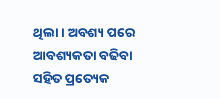ଥିଲା । ଅବଶ୍ୟ ପରେ ଆବଶ୍ୟକତା ବଢିବା ସହିତ ପ୍ରତ୍ୟେକ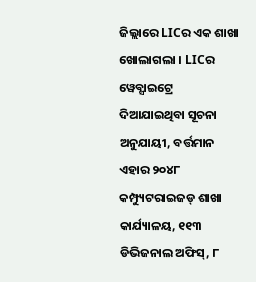ଜିଲ୍ଲାରେ LICର ଏକ ଶାଖା ଖୋଲାଗଲା । LICର ୱେବ୍ସାଇଟ୍ରେ ଦିଆଯାଇଥିବା ସୂଚନା ଅନୁଯାୟୀ, ବର୍ତ୍ତମାନ ଏହାର ୨୦୪୮ କମ୍ପ୍ୟୁଟରାଇଜଡ୍ ଶାଖା କାର୍ଯ୍ୟାଳୟ, ୧୧୩ ଡିଭିଜନାଲ ଅଫିସ୍, ୮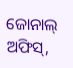ଜୋନାଲ୍ ଅଫିସ୍,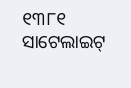୧୩୮୧ ସାଟେଲାଇଟ୍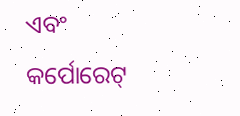ଏବଂ କର୍ପୋରେଟ୍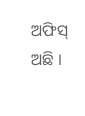ଅଫିସ୍ ଅଛି ।